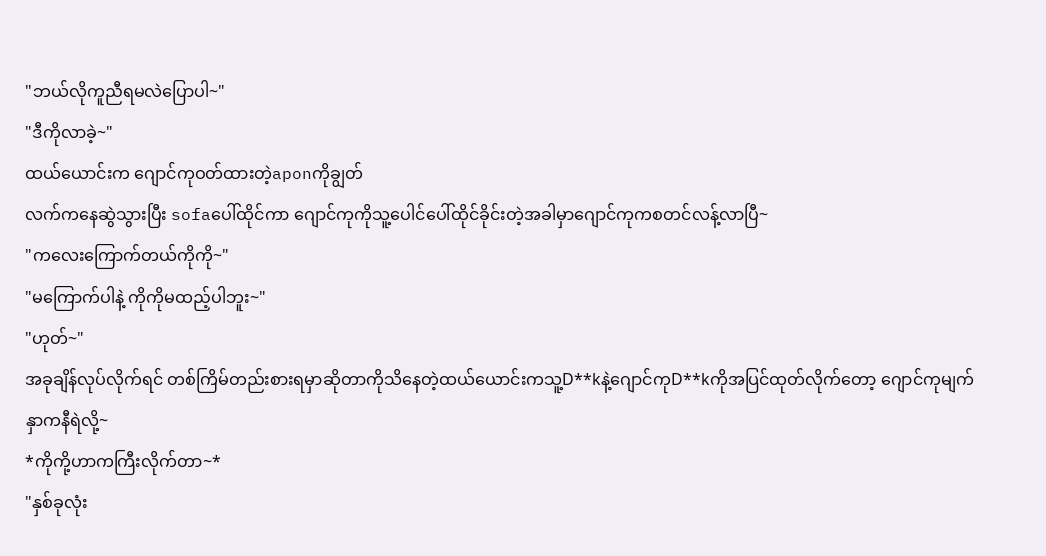"ဘယ်လိုကူညီရမလဲပြောပါ~"
"ဒီကိုလာခဲ့~"
ထယ်ယောင်းက ဂျောင်ကုဝတ်ထားတဲ့aponကိုချွတ်
လက်ကနေဆွဲသွားပြီး sofaပေါ်ထိုင်ကာ ဂျောင်ကုကိုသူ့ပေါင်ပေါ်ထိုင်ခိုင်းတဲ့အခါမှာဂျောင်ကုကစတင်လန့်လာပြီ~
"ကလေးကြောက်တယ်ကိုကို~"
"မကြောက်ပါနဲ့ ကိုကိုမထည့်ပါဘူး~"
"ဟုတ်~"
အခုချိန်လုပ်လိုက်ရင် တစ်ကြိမ်တည်းစားရမှာဆိုတာကိုသိနေတဲ့ထယ်ယောင်းကသူ့D**kနဲ့ဂျောင်ကုD**kကိုအပြင်ထုတ်လိုက်တော့ ဂျောင်ကုမျက်နှာကနီရဲလို့~
*ကိုကို့ဟာကကြီးလိုက်တာ~*
"နှစ်ခုလုံး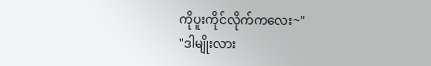ကိုပူးကိုင်လိုက်ကလေး~"
"ဒါမျိုးလား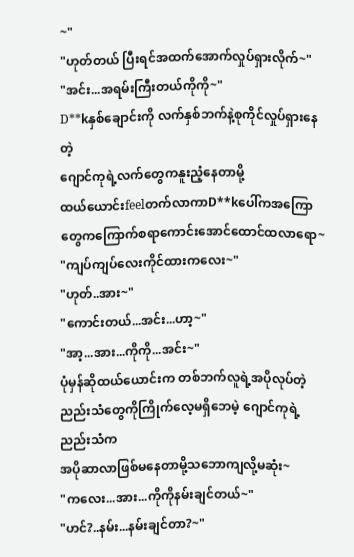~"
"ဟုတ်တယ် ပြီးရင်အထက်အောက်လှုပ်ရှားလိုက်~"
"အင်း...အရမ်းကြီးတယ်ကိုကို~"
D**kနှစ်ချောင်းကို လက်နှစ်ဘက်နဲ့စုကိုင်လှုပ်ရှားနေတဲ့
ဂျောင်ကုရဲ့လက်တွေကနူးညံ့နေတာမို့
ထယ်ယောင်းfeelတက်လာကာD**kပေါ်ကအကြောတွေကကြောက်စရာကောင်းအောင်ထောင်ထလာရော~
"ကျပ်ကျပ်လေးကိုင်ထားကလေး~"
"ဟုတ်..အား~"
"ကောင်းတယ်...အင်း...ဟာ့~"
"အာ့...အား...ကိုကို...အင်း~"
ပုံမှန်ဆိုထယ်ယောင်းက တစ်ဘက်လူရဲ့အပိုလုပ်တဲ့
ညည်းသံတွေကိုကြိုက်လေ့မရှိဘေမဲ့ ဂျောင်ကုရဲ့ညည်းသံက
အပိုဆာလာဖြစ်မနေတာမို့သဘောကျလို့မဆုံး~
"ကလေး...အား...ကိုကိုနမ်းချင်တယ်~"
"ဟင်?..နမ်း...နမ်းချင်တာ?~"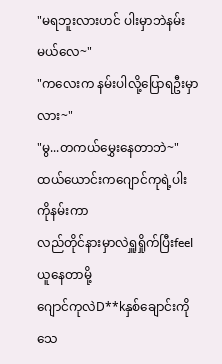"မရဘူးလားဟင် ပါးမှာဘဲနမ်းမယ်လေ~"
"ကလေးက နမ်းပါလို့ပြောရဦးမှာလား~"
"မွ...တကယ်မွှေးနေတာဘဲ~"
ထယ်ယောင်းကဂျောင်ကုရဲ့ပါးကိုနမ်းကာ
လည်တိုင်နားမှာလဲရှူရှိုက်ပြီးfeelယူနေတာမို့
ဂျောင်ကုလဲD**kနှစ်ချောင်းကိုသေ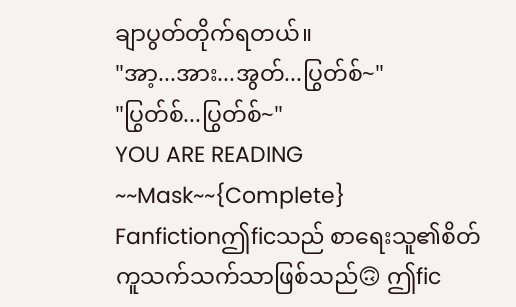ချာပွတ်တိုက်ရတယ်။
"အာ့...အား...အွတ်...ပြွတ်စ်~"
"ပြွတ်စ်...ပြွတ်စ်~"
YOU ARE READING
~~Mask~~{Complete}
Fanfictionဤficသည် စာရေးသူ၏စိတ်ကူသက်သက်သာဖြစ်သည်🙃 ဤfic